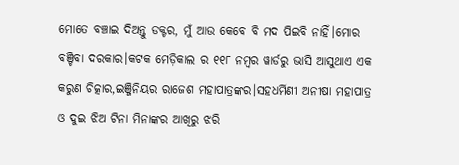ମୋତେ ବଞ୍ଚାଇ ଦିଅନ୍ତୁ ଡକ୍ଟର, ମୁଁ ଆଉ କେବେ ବି ମଦ ପିଇବି ନାହିଁ।ମୋର ବଞ୍ଚିବା ଦରକାର।କଟକ ମେଡ଼ିକାଲ ର ୧୧୮ ନମ୍ବର ୱାର୍ଡରୁ ଭାସି ଆସୁଥାଏ ଏକ କରୁଣ ଚିତ୍କାର,ଇଞ୍ଜିନିୟର ରାଜେଶ ମହାପାତ୍ରଙ୍କର।ସହଧର୍ମିଣୀ ଅନୀଷା ମହାପାତ୍ର ଓ ଦୁଇ ଝିଅ ଟିନା ମିନାଙ୍କର ଆଖିରୁ ଝରି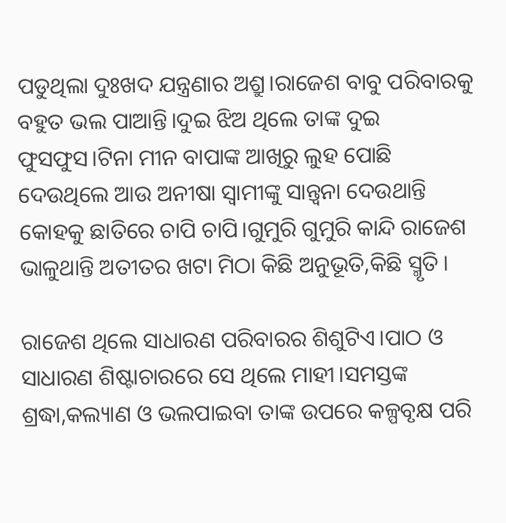ପଡୁଥିଲା ଦୁଃଖଦ ଯନ୍ତ୍ରଣାର ଅଶ୍ରୁ।ରାଜେଶ ବାବୁ ପରିବାରକୁ ବହୁତ ଭଲ ପାଆନ୍ତି।ଦୁଇ ଝିଅ ଥିଲେ ତାଙ୍କ ଦୁଇ ଫୁସଫୁସ।ଟିନା ମୀନ ବାପାଙ୍କ ଆଖିରୁ ଲୁହ ପୋଛି ଦେଉଥିଲେ ଆଉ ଅନୀଷା ସ୍ୱାମୀଙ୍କୁ ସାନ୍ତ୍ୱନା ଦେଉଥାନ୍ତି କୋହକୁ ଛାତିରେ ଚାପି ଚାପି।ଗୁମୁରି ଗୁମୁରି କାନ୍ଦି ରାଜେଶ ଭାଳୁଥାନ୍ତି ଅତୀତର ଖଟା ମିଠା କିଛି ଅନୁଭୂତି,କିଛି ସ୍ମୃତି।

ରାଜେଶ ଥିଲେ ସାଧାରଣ ପରିବାରର ଶିଶୁଟିଏ।ପାଠ ଓ ସାଧାରଣ ଶିଷ୍ଟାଚାରରେ ସେ ଥିଲେ ମାହୀ।ସମସ୍ତଙ୍କ ଶ୍ରଦ୍ଧା,କଲ୍ୟାଣ ଓ ଭଲପାଇବା ତାଙ୍କ ଉପରେ କଳ୍ପବୃକ୍ଷ ପରି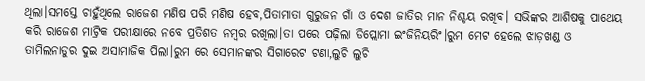ଥିଲା।ସମସ୍ତେ ଚାହୁଁଥିଲେ ରାଜେଶ ମଣିଷ ପରି ମଣିଷ ହେବ,ପିତାମାତା ଗୁରୁଜନ ଗାଁ ଓ ଦେଶ ଜାତିର ମାନ ନିଶ୍ଚୟ ରଖିବ। ସଭିଙ୍କର ଆଶିଷକୁ ପାଥେୟ କରି ରାଜେଶ ମାଟ୍ରିକ ପରୀକ୍ଷାରେ ନବେ ପ୍ରତିଶତ ନମ୍ବର ରଖିଲା।ତା ପରେ ପଢ଼ିଲା ଡିପ୍ଲୋମା ଇଂଜିନିୟରିଂ।ରୁମ ମେଟ ହେଲେ ଝାଡ଼ଖଣ୍ଡ ଓ ତାମିଲନାଡୁର ଦୁଇ ଅସାମାଜିକ ପିଲା।ରୁମ ରେ ସେମାନଙ୍କର ସିଗାରେଟ ଟଣା,ଲୁଚି ଲୁଚି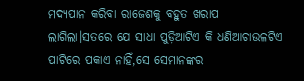ମଦ୍ୟପାନ କରିବା ରାଜେଶକୁ ବହୁତ ଖରାପ ଲାଗିଲା।ସତରେ ଯେ ସାଧା ପୁଡ଼ିଆଟିଏ କି ଧଣିଆଚାଉଳଟିଏ ପାଟିରେ ପକାଏ ନାହିଁ,ସେ ସେମାନଙ୍କର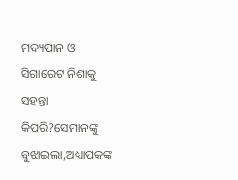ମଦ୍ୟପାନ ଓ ସିଗାରେଟ ନିଶାକୁ ସହନ୍ତା କିପରି?ସେମାନଙ୍କୁ ବୁଝାଇଲା,ଅଧ୍ୟାପକଙ୍କ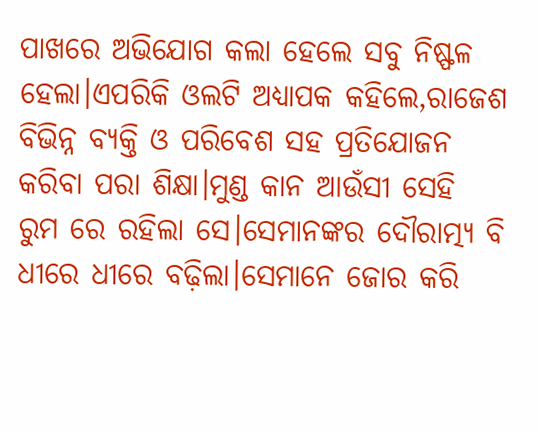ପାଖରେ ଅଭିଯୋଗ କଲା ହେଲେ ସବୁ ନିଷ୍ଫଳ ହେଲା।ଏପରିକି ଓଲଟି ଅଧ୍ୟାପକ କହିଲେ,ରାଜେଶ ବିଭିନ୍ନ ବ୍ୟକ୍ତି ଓ ପରିବେଶ ସହ ପ୍ରତିଯୋଜନ କରିବା ପରା ଶିକ୍ଷା।ମୁଣ୍ଡ କାନ ଆଉଁସୀ ସେହି ରୁମ ରେ ରହିଲା ସେ।ସେମାନଙ୍କର ଦୌରାତ୍ମ୍ୟ ବି ଧୀରେ ଧୀରେ ବଢ଼ିଲା।ସେମାନେ ଜୋର କରି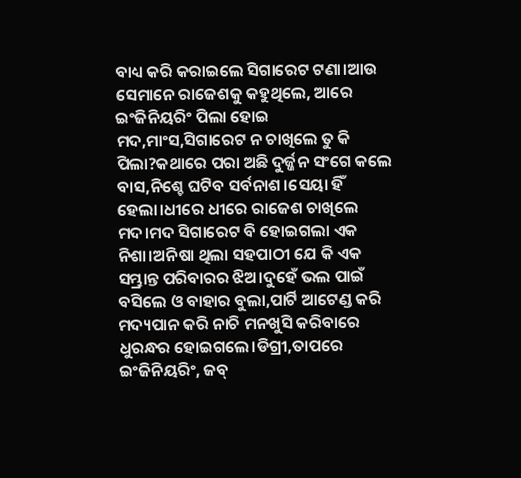ବାଧ୍ୟ କରି କରାଇଲେ ସିଗାରେଟ ଟଣା।ଆଉ ସେମାନେ ରାଜେଶକୁ କହୁଥିଲେ, ଆରେ ଇଂଜିନିୟରିଂ ପିଲା ହୋଇ ମଦ,ମାଂସ,ସିଗାରେଟ ନ ଚାଖିଲେ ତୁ କି ପିଲା?କଥାରେ ପରା ଅଛି ଦୁର୍ଜ୍ଜନ ସଂଗେ କଲେ ବାସ,ନିଶ୍ଚେ ଘଟିବ ସର୍ବନାଶ।ସେୟା ହିଁ ହେଲା।ଧୀରେ ଧୀରେ ରାଜେଶ ଚାଖିଲେ ମଦ।ମଦ ସିଗାରେଟ ବି ହୋଇଗଲା ଏକ ନିଶା।ଅନିଷା ଥିଲା ସହପାଠୀ ଯେ କି ଏକ ସମ୍ଭ୍ରାନ୍ତ ପରିବାରର ଝିଅ।ଦୁହେଁ ଭଲ ପାଇଁ ବସିଲେ ଓ ବାହାର ବୁଲା,ପାର୍ଟି ଆଟେଣ୍ଡ କରି ମଦ୍ୟପାନ କରି ନାଚି ମନଖୁସି କରିବାରେ ଧୁରନ୍ଧର ହୋଇଗଲେ।ଡିଗ୍ରୀ,ତାପରେ ଇଂଜିନିୟରିଂ, ଜବ୍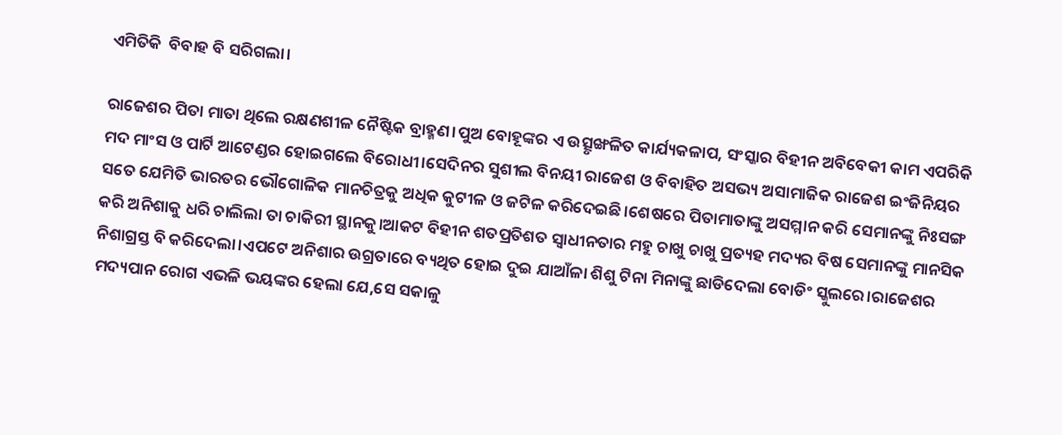ଏମିତିକି  ବିବାହ ବି ସରିଗଲା।

ରାଜେଶର ପିତା ମାତା ଥିଲେ ରକ୍ଷଣଶୀଳ ନୈଷ୍ଟିକ ବ୍ରାହ୍ମଣ।ପୁଅ ବୋହୂଙ୍କର ଏ ଉତ୍ସୃଙ୍ଖଳିତ କାର୍ଯ୍ୟକଳାପ, ସଂସ୍କାର ବିହୀନ ଅବିବେକୀ କାମ ଏପରିକି ମଦ ମାଂସ ଓ ପାର୍ଟି ଆଟେଣ୍ଡର ହୋଇଗଲେ ବିରୋଧୀ।ସେଦିନର ସୁଶୀଲ ବିନୟୀ ରାଜେଶ ଓ ବିବାହିତ ଅସଭ୍ୟ ଅସାମାଜିକ ରାଜେଶ ଇଂଜିନିୟର ସତେ ଯେମିତି ଭାରତର ଭୌଗୋଳିକ ମାନଚିତ୍ରକୁ ଅଧିକ କୁଟୀଳ ଓ ଜଟିଳ କରିଦେଇଛି।ଶେଷରେ ପିତାମାତାଙ୍କୁ ଅସମ୍ମାନ କରି ସେମାନଙ୍କୁ ନିଃସଙ୍ଗ କରି ଅନିଶାକୁ ଧରି ଚାଲିଲା ତା ଚାକିରୀ ସ୍ଥାନକୁ।ଆକଟ ବିହୀନ ଶତପ୍ରତିଶତ ସ୍ବାଧୀନତାର ମହୁ ଚାଖୁ ଚାଖୁ ପ୍ରତ୍ୟହ ମଦ୍ୟର ବିଷ ସେମାନଙ୍କୁ ମାନସିକ ନିଶାଗ୍ରସ୍ତ ବି କରିଦେଲା।ଏପଟେ ଅନିଶାର ଉଗ୍ରତାରେ ବ୍ୟଥିତ ହୋଇ ଦୁଇ ଯାଆଁଳା ଶିଶୁ ଟିନା ମିନାଙ୍କୁ ଛାଡିଦେଲା ବୋଡିଂ ସ୍କୁଲରେ।ରାଜେଶର ମଦ୍ୟପାନ ରୋଗ ଏଭଳି ଭୟଙ୍କର ହେଲା ଯେ,ସେ ସକାଳୁ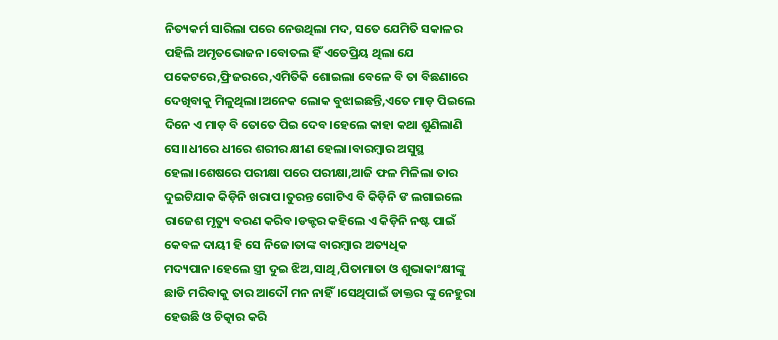ନିତ୍ୟକର୍ମ ସାରିଲା ପରେ ନେଉଥିଲା ମଦ, ସତେ ଯେମିତି ସକାଳର ପହିଲି ଅମୃତଭୋଜନ।ବୋତଲ ହିଁ ଏତେପ୍ରିୟ ଥିଲା ଯେ ପକେଟରେ,ଫ୍ରିଜରରେ,ଏମିତିକି ଶୋଇଲା ବେଳେ ବି ତା ବିଛଣାରେ ଦେଖିବାକୁ ମିଳୁଥିଲା।ଅନେକ ଲୋକ ବୁଝାଇଛନ୍ତି,ଏତେ ମାଡ଼ ପିଇଲେ ଦିନେ ଏ ମାଡ଼ ବି ତୋତେ ପିଇ ଦେବ।ହେଲେ କାହା କଥା ଶୁଣିଲାଣି ସେ।।ଧୀରେ ଧୀରେ ଶରୀର କ୍ଷୀଣ ହେଲା।ବାରମ୍ବାର ଅସୁସ୍ଥ ହେଲା।ଶେଷରେ ପରୀକ୍ଷା ପରେ ପରୀକ୍ଷା,ଆଜି ଫଳ ମିଳିଲା ତାର ଦୁଇଟିଯାକ କିଡ଼ିନି ଖରାପ।ତୁରନ୍ତ ଗୋଟିଏ ବି କିଡ଼ିନି ଙ ଲଗାଇଲେ ରାଜେଶ ମୃତ୍ୟୁ ବରଣ କରିବ।ଡକ୍ଟର କହିଲେ ଏ କିଡ଼ିନି ନଷ୍ଟ ପାଇଁ କେବଳ ଦାୟୀ ହି ସେ ନିଜେ।ତାଙ୍କ ବାରମ୍ବାର ଅତ୍ୟଧିକ ମଦ୍ୟପାନ।ହେଲେ ସ୍ତ୍ରୀ ଦୁଇ ଝିଅ,ସାଥି,ପିତାମାତା ଓ ଶୁଭାକାଂକ୍ଷୀଙ୍କୁ ଛାଡି ମରିବାକୁ ତାର ଆଦୌ ମନ ନାହିଁ।ସେଥିପାଇଁ ଡାକ୍ତର ଙ୍କୁ ନେହୁରା ହେଉଛି ଓ ଚିତ୍କାର କରି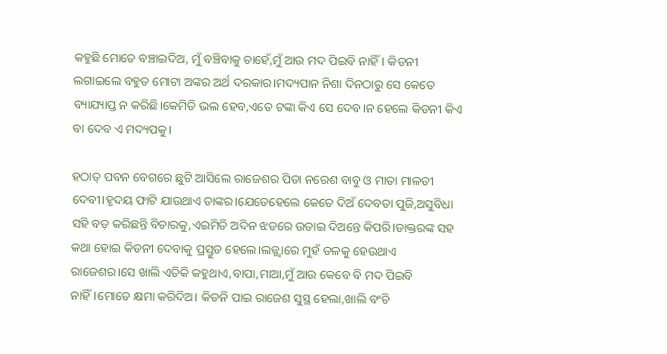କହୁଛି ମୋତେ ବଞ୍ଚାଇଦିଅ, ମୁଁ ବଞ୍ଚିବାକୁ ଚାହେଁ,ମୁଁ ଆଉ ମଦ ପିଇବି ନାହିଁ। କିଡନୀ ଲଗାଇଲେ ବହୁତ ମୋଟା ଅଙ୍କର ଅର୍ଥ ଦରକାର।ମଦ୍ୟପାନ ନିଶା ଦିନଠାରୁ ସେ କେତେ ବ୍ୟାଯ୍ୟାପ୍ତ ନ କରିଛି।କେମିତି ଭଲ ହେବ,ଏତେ ଟଙ୍କା କିଏ ସେ ଦେବ।ନ ହେଲେ କିଡନୀ କିଏ ବା ଦେବ ଏ ମଦ୍ୟପକୁ।

ହଠାତ୍ ପବନ ବେଗରେ ଛୁଟି ଆସିଲେ ରାଜେଶର ପିତା ନରେଶ ବାବୁ ଓ ମାତା ମାଳତୀ ଦେବୀ।ହୃଦୟ ଫାଟି ଯାଉଥାଏ ତାଙ୍କର।ଯେତେହେଲେ କେତେ ଦିଅଁ ଦେବତା ପୁଜି,ଅସୁବିଧା ସହି ବଡ଼ କରିଛନ୍ତି ବିଚାରକୁ,ଏଇମିତି ଅଦିନ ଝଡରେ ଉଡାଇ ଦିଅନ୍ତେ କିପରି।ଡାକ୍ତରଙ୍କ ସହ କଥା ହୋଇ କିଡନୀ ଦେବାକୁ ପ୍ରସ୍ତୁତ ହେଲେ।ଲଜ୍ଜ୍ଵାରେ ମୁହଁ ତଳକୁ ହେଉଥାଏ ରାଜେଶର।ସେ ଖାଲି ଏତିକି କହୁଥାଏ,ବାପା,ମାଆ,ମୁଁ ଆଉ କେବେ ବି ମଦ ପିଇବି ନାହିଁ।ମୋତେ କ୍ଷମା କରିଦିଅ। କିଡନି ପାଇ ରାଜେଶ ସୁସ୍ଥ ହେଲା,ଖାଲି ବଂଚି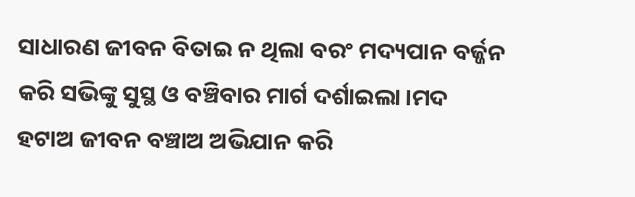ସାଧାରଣ ଜୀବନ ବିତାଇ ନ ଥିଲା ବରଂ ମଦ୍ୟପାନ ବର୍ଜ୍ଜନ କରି ସଭିଙ୍କୁ ସୁସ୍ଥ ଓ ବଞ୍ଚିବାର ମାର୍ଗ ଦର୍ଶାଇଲା।ମଦ ହଟାଅ ଜୀବନ ବଞ୍ଚାଅ ଅଭିଯାନ କରି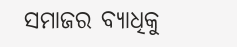ସମାଜର ବ୍ୟାଧିକୁ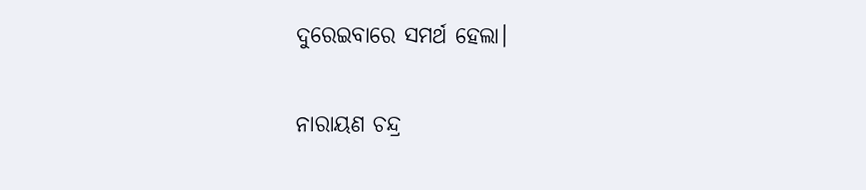ଦୁରେଇବାରେ ସମର୍ଥ ହେଲା।

ନାରାୟଣ ଚନ୍ଦ୍ର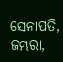ସେନାପତି, ଜମ୍ଭରା,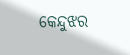କେନ୍ଦୁଝର